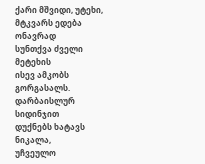ქარი მშვიდი, უტეხი,
მტკვარს ედება ონავრად
სუნთქვა ძველი მეტეხის
ისევ ამკობს გორგასალს.
დარბაისლურ სიდინჯით
დუქნებს ხატავს ნიკალა,
უჩვეულო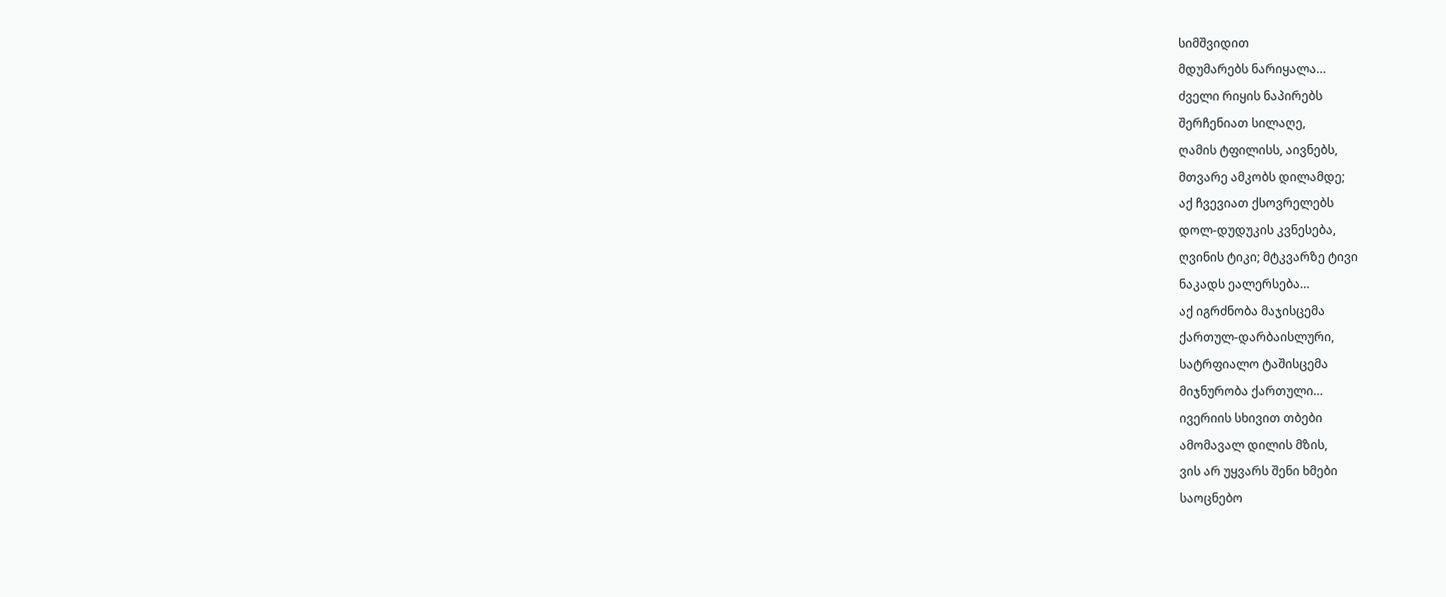სიმშვიდით
მდუმარებს ნარიყალა…
ძველი რიყის ნაპირებს
შერჩენიათ სილაღე,
ღამის ტფილისს, აივნებს,
მთვარე ამკობს დილამდე;
აქ ჩვევიათ ქსოვრელებს
დოლ-დუდუკის კვნესება,
ღვინის ტიკი; მტკვარზე ტივი
ნაკადს ეალერსება…
აქ იგრძნობა მაჯისცემა
ქართულ-დარბაისლური,
სატრფიალო ტაშისცემა
მიჯნურობა ქართული…
ივერიის სხივით თბები
ამომავალ დილის მზის,
ვის არ უყვარს შენი ხმები
საოცნებო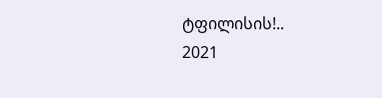ტფილისის!..
2021